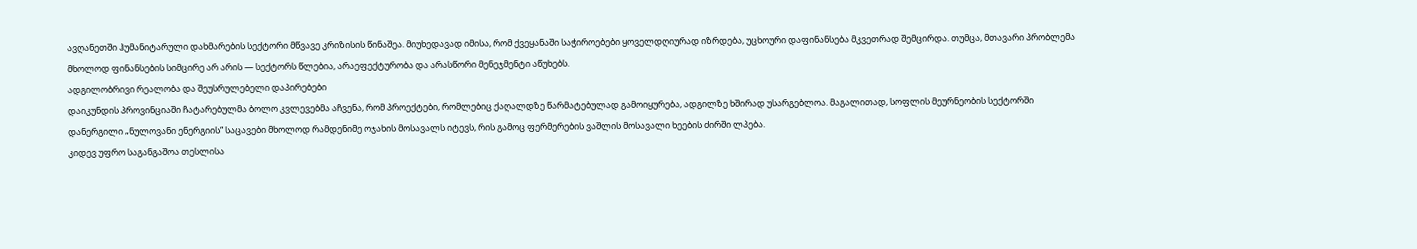ავღანეთში ჰუმანიტარული დახმარების სექტორი მწვავე კრიზისის წინაშეა. მიუხედავად იმისა, რომ ქვეყანაში საჭიროებები ყოველდღიურად იზრდება, უცხოური დაფინანსება მკვეთრად შემცირდა. თუმცა, მთავარი პრობლემა მხოლოდ ფინანსების სიმცირე არ არის — სექტორს წლებია, არაეფექტურობა და არასწორი მენეჯმენტი აწუხებს.
ადგილობრივი რეალობა და შეუსრულებელი დაპირებები
დაიკუნდის პროვინციაში ჩატარებულმა ბოლო კვლევებმა აჩვენა, რომ პროექტები, რომლებიც ქაღალდზე წარმატებულად გამოიყურება, ადგილზე ხშირად უსარგებლოა. მაგალითად, სოფლის მეურნეობის სექტორში დანერგილი „ნულოვანი ენერგიის“ საცავები მხოლოდ რამდენიმე ოჯახის მოსავალს იტევს, რის გამოც ფერმერების ვაშლის მოსავალი ხეების ძირში ლპება.
კიდევ უფრო საგანგაშოა თესლისა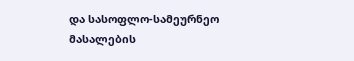და სასოფლო-სამეურნეო მასალების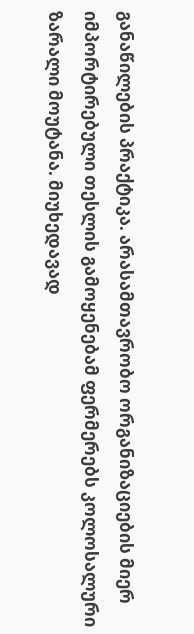განაწილების პრაქტიკა. არასამთავრობო ორგანიზაციების მიერ იმპორტირებული თესლის გამოყენებამ ფერმერებს კოლოსალური ზარალი მოუტანა. მიუხედავად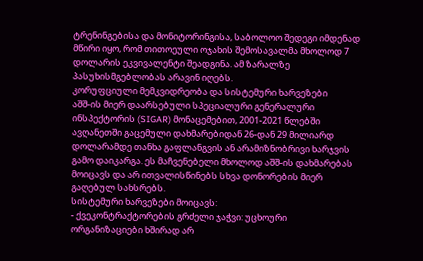ტრენინგებისა და მონიტორინგისა, საბოლოო შედეგი იმდენად მწირი იყო, რომ თითოეული ოჯახის შემოსავალმა მხოლოდ 7 დოლარის ეკვივალენტი შეადგინა. ამ ზარალზე პასუხისმგებლობას არავინ იღებს.
კორუფციული მემკვიდრეობა და სისტემური ხარვეზები
აშშ-ის მიერ დაარსებული სპეციალური გენერალური ინსპექტორის (SIGAR) მონაცემებით, 2001-2021 წლებში ავღანეთში გაცემული დახმარებიდან 26-დან 29 მილიარდ დოლარამდე თანხა გაფლანგვის ან არამიზნობრივი ხარჯვის გამო დაიკარგა. ეს მაჩვენებელი მხოლოდ აშშ-ის დახმარებას მოიცავს და არ ითვალისწინებს სხვა დონორების მიერ გაღებულ სახსრებს.
სისტემური ხარვეზები მოიცავს:
- ქვეკონტრაქტორების გრძელი ჯაჭვი: უცხოური ორგანიზაციები ხშირად არ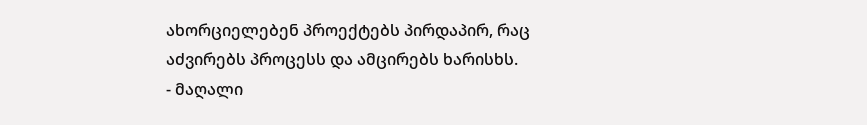ახორციელებენ პროექტებს პირდაპირ, რაც აძვირებს პროცესს და ამცირებს ხარისხს.
- მაღალი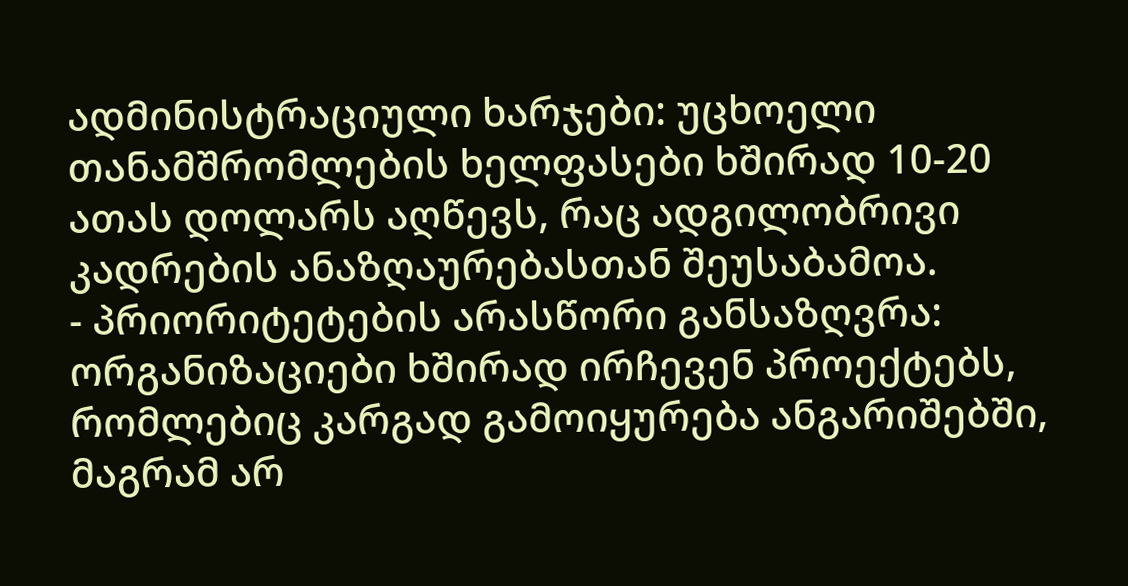ადმინისტრაციული ხარჯები: უცხოელი თანამშრომლების ხელფასები ხშირად 10-20 ათას დოლარს აღწევს, რაც ადგილობრივი კადრების ანაზღაურებასთან შეუსაბამოა.
- პრიორიტეტების არასწორი განსაზღვრა: ორგანიზაციები ხშირად ირჩევენ პროექტებს, რომლებიც კარგად გამოიყურება ანგარიშებში, მაგრამ არ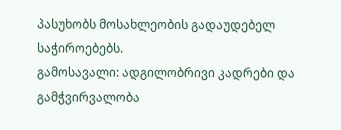პასუხობს მოსახლეობის გადაუდებელ საჭიროებებს.
გამოსავალი: ადგილობრივი კადრები და გამჭვირვალობა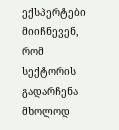ექსპერტები მიიჩნევენ, რომ სექტორის გადარჩენა მხოლოდ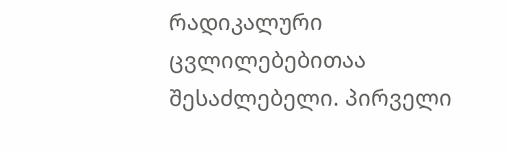რადიკალური ცვლილებებითაა შესაძლებელი. პირველი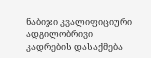ნაბიჯი კვალიფიციური ადგილობრივი კადრების დასაქმება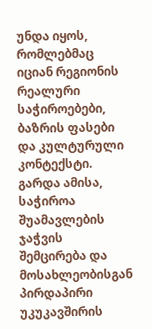უნდა იყოს, რომლებმაც იციან რეგიონის რეალური საჭიროებები, ბაზრის ფასები და კულტურული კონტექსტი. გარდა ამისა, საჭიროა შუამავლების ჯაჭვის შემცირება და მოსახლეობისგან პირდაპირი უკუკავშირის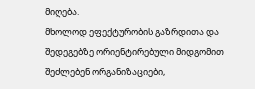მიღება.
მხოლოდ ეფექტურობის გაზრდითა და შედეგებზე ორიენტირებული მიდგომით შეძლებენ ორგანიზაციები,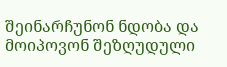შეინარჩუნონ ნდობა და მოიპოვონ შეზღუდული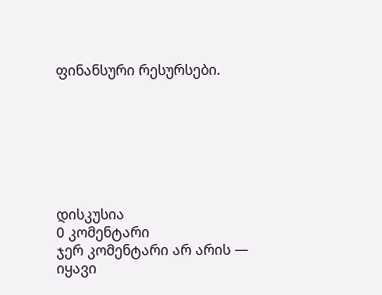ფინანსური რესურსები.







დისკუსია
0 კომენტარი
ჯერ კომენტარი არ არის — იყავი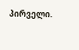პირველი.